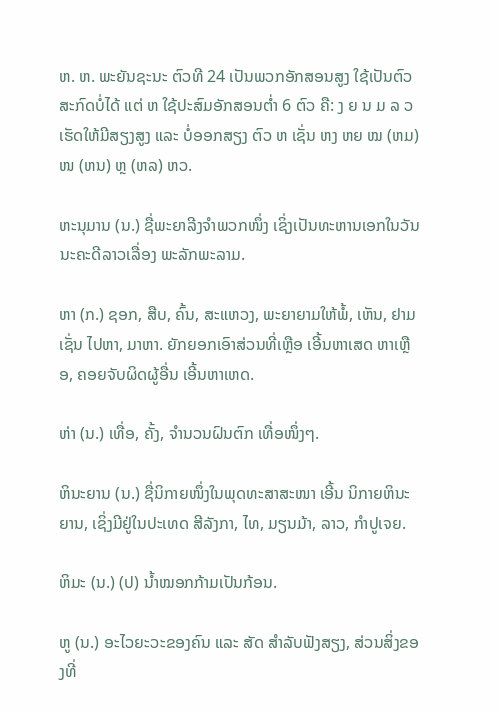ຫ. ຫ. ພະຍັນຊະນະ ຕົວທີ 24 ເປັນພວກອັກສອນສູງ ໃຊ້ເປັນຕົວສະກົດບໍ່ໄດ້ ແຕ່ ຫ ໃຊ້ປະສົມອັກສອນຕໍ່າ 6 ຕົວ ຄື: ງ ຍ ນ ມ ລ ວ ເຮັດໃຫ້ມີສຽງສູງ ແລະ ບໍ່ອອກສຽງ ຕົວ ຫ ເຊັ່ນ ຫງ ຫຍ ໝ (ຫມ) ໜ (ຫນ) ຫຼ (ຫລ) ຫວ.

ຫະນຸມານ (ນ.) ຊື່ພະຍາລີງຈໍາພວກໜຶ່ງ ເຊິ່ງເປັນທະຫານເອກໃນວັນນະຄະດີລາວເລື່ອງ ພະລັກພະລາມ.

ຫາ (ກ.) ຊອກ, ສືບ, ຄົ້ນ, ສະແຫວງ, ພະຍາຍາມໃຫ້ພໍ້, ເຫັນ, ຢາມ ເຊັ່ນ ໄປຫາ, ມາຫາ. ຍັກຍອກເອົາສ່ວນທີ່ເຫຼືອ ເອີ້ນຫາເສດ ຫາເຫຼືອ, ຄອຍຈັບຜິດຜູ້ອື່ນ ເອີ້ນຫາເຫດ.

ຫ່າ (ນ.) ເທື່ອ, ຄັ້ງ, ຈໍານວນຝົນຕົກ ເທື່ອໜຶ່ງໆ.

ຫິນະຍານ (ນ.) ຊື່ນິກາຍໜຶ່ງໃນພຸດທະສາສະໜາ ເອີ້ນ ນິກາຍຫິນະຍານ, ເຊິ່ງມີຢູ່ໃນປະເທດ ສີລັງກາ, ໄທ, ມຽນມ້າ, ລາວ, ກໍາປູເຈຍ.

ຫິມະ (ນ.) (ປ) ນໍ້າໝອກກ້າມເປັນກ້ອນ.

ຫູ (ນ.) ອະໄວຍະວະຂອງຄົນ ແລະ ສັດ ສໍາລັບຟັງສຽງ, ສ່ວນສິ່ງຂອງທີ່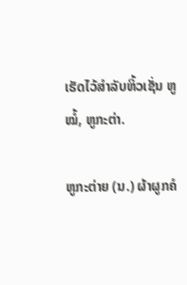ເຮັດໄວ້ສໍາລັບຫິ້ວເຊັ່ນ ຫູໝໍ້, ຫູກະຕ່າ.

ຫູກະຕ່າຍ (ນ.) ຜ້າຜູກຄໍ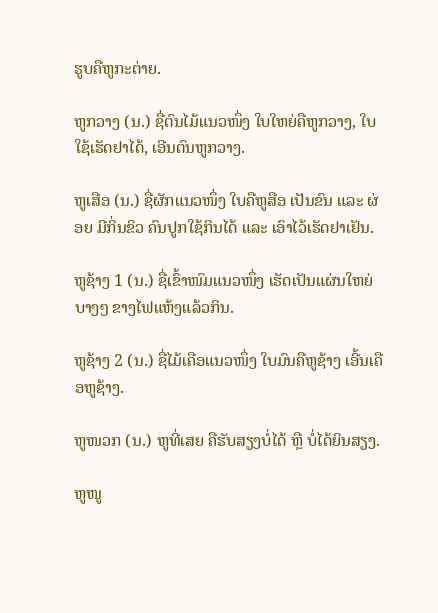ຮູບຄືຫູກະຕ່າຍ.

ຫູກວາງ (ນ.) ຊື່ຕົນໄມ້ແນວໜຶ່ງ ໃບໃຫຍ່ຄືຫູກວາງ, ໃບໃຊ້ເຮັດຢາໄດ້, ເອີນຕົນຫູກວາງ.

ຫູເສືອ (ນ.) ຊື່ຜັກແນວໜຶ່ງ ໃບຄືຫູສືອ ເປັນຂົນ ແລະ ຜ່ອຍ ມີກິ່ນຂິວ ຄົນປູກໃຊ້ກິນໄດ້ ແລະ ເອົາໄວ້ເຮັດຢາເຢັນ.

ຫູຊ້າງ 1 (ນ.) ຊື່ເຂົ້າໜົມແນວໜຶ່ງ ເຮັດເປັນແຜ່ນໃຫຍ່ບາງໆ ຂາງໄຟແຫ້ງແລ້ວກິນ.

ຫູຊ້າງ 2 (ນ.) ຊື່ໄມ້ເຄືອແນວໜຶ່ງ ໃບມົນຄືຫູຊ້າງ ເອີ້ນເຄືອຫູຊ້າງ.

ຫູໜວກ (ນ.) ຫູທີ່ເສຍ ຄືຮັບສຽງບໍ່ໄດ້ ຫຼື ບໍ່ໄດ້ຍິນສຽງ.

ຫູໜູ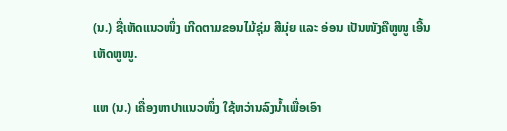(ນ.) ຊື່ເຫັດແນວໜຶ່ງ ເກີດຕາມຂອນໄມ້ຊຸ່ມ ສີມຸ່ຍ ແລະ ອ່ອນ ເປັນໜັງຄືຫູໜູ ເອີ້ນເຫັດຫູໜູ.

ແຫ (ນ.) ເຄື່ອງຫາປາແນວໜຶ່ງ ໃຊ້ຫວ່ານລົງນໍ້າເພື່ອເອົາ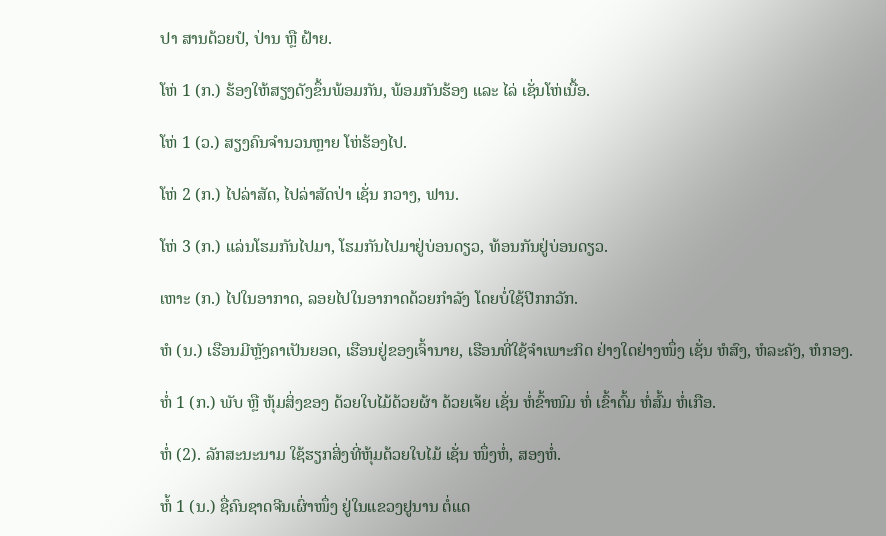ປາ ສານດ້ວຍປໍ, ປ່ານ ຫຼື ຝ້າຍ.

ໂຫ່ 1 (ກ.) ຮ້ອງໃຫ້ສຽງດັງຂຶ້ນພ້ອມກັນ, ພ້ອມກັນຮ້ອງ ແລະ ໄລ່ ເຊັ່ນໂຫ່ເນື້ອ.

ໂຫ່ 1 (ວ.) ສຽງຄົນຈໍານວນຫຼາຍ ໂຫ່ຮ້ອງໄປ.

ໂຫ່ 2 (ກ.) ໄປລ່າສັດ, ໄປລ່າສັດປ່າ ເຊັ່ນ ກວາງ, ຟານ.

ໂຫ່ 3 (ກ.) ແລ່ນໂຮມກັນໄປມາ, ໂຮມກັນໄປມາຢູ່ບ່ອນດຽວ, ທ້ອນກັນຢູ່ບ່ອນດຽວ.

ເຫາະ (ກ.) ໄປໃນອາກາດ, ລອຍໄປໃນອາກາດດ້ວຍກໍາລັງ ໂດຍບໍ່ໃຊ້ປີກກວັກ.

ຫໍ (ນ.) ເຮືອນມີຫຼັງຄາເປັນຍອດ, ເຮືອນຢູ່ຂອງເຈົ້ານາຍ, ເຮືອນທີ່ໃຊ້ຈໍາເພາະກິດ ຢ່າງໃດຢ່າງໜຶ່ງ ເຊັ່ນ ຫໍສົງ, ຫໍລະຄັງ, ຫໍກອງ.

ຫໍ່ 1 (ກ.) ພັບ ຫຼື ຫຸ້ມສິ່ງຂອງ ດ້ວຍໃບໄມ້ດ້ວຍຜ້າ ດ້ວຍເຈ້ຍ ເຊັ່ນ ຫໍ່ຂົ້າໜົມ ຫໍ່ ເຂົ້າຕົ້ມ ຫໍ່ສົ້ມ ຫໍ່ເກືອ.

ຫໍ່ (2). ລັກສະນະນາມ ໃຊ້ຮຽກສິ່ງທີ່ຫຸ້ມດ້ວຍໃບໄມ້ ເຊັ່ນ ໜຶ່ງຫໍ່, ສອງຫໍ່.

ຫໍ້ 1 (ນ.) ຊື່ຄົນຊາດຈີນເຜົ່າໜຶ່ງ ຢູ່ໃນແຂວງຢູນານ ຕໍ່ແດ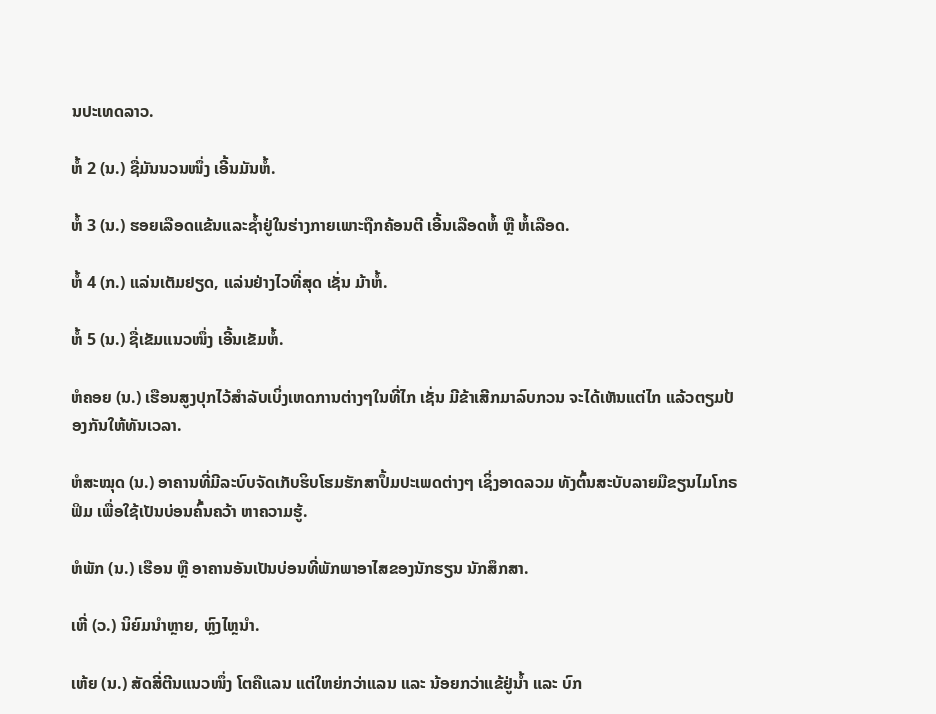ນປະເທດລາວ.

ຫໍ້ 2 (ນ.) ຊື່ມັນນວນໜຶ່ງ ເອີ້ນມັນຫໍ້.

ຫໍ້ 3 (ນ.) ຮອຍເລືອດແຂ້ນແລະຊ້ຳຢູ່ໃນຮ່າງກາຍເພາະຖືກຄ້ອນຕີ ເອີ້ນເລືອດຫໍ້ ຫຼື ຫໍ້ເລືອດ.

ຫໍ້ 4 (ກ.) ແລ່ນເຕັມຢຽດ, ແລ່ນຢ່າງໄວທີ່ສຸດ ເຊັ່ນ ມ້າຫໍ້.

ຫໍ້ 5 (ນ.) ຊື່ເຂັມແນວໜຶ່ງ ເອີ້ນເຂັມຫໍ້.

ຫໍຄອຍ (ນ.) ເຮືອນສູງປຸກໄວ້ສໍາລັບເບິ່ງເຫດການຕ່າງໆໃນທີ່ໄກ ເຊັ່ນ ມີຂ້າເສີກມາລົບກວນ ຈະໄດ້ເຫັນແຕ່ໄກ ແລ້ວຕຽມປ້ອງກັນໃຫ້ທັນເວລາ.

ຫໍສະໝຸດ (ນ.) ອາຄານທີ່ມີລະບົບຈັດເກັບຮິບໂຮມຮັກສາປຶ້ມປະເພດຕ່າງໆ ເຊິ່ງອາດລວມ ທັງຕົ້ນສະບັບລາຍມືຂຽນໄມໂກຣຟິມ ເພື່ອໃຊ້ເປັນບ່ອນຄົ້ນຄວ້າ ຫາຄວາມຮູ້.

ຫໍພັກ (ນ.) ເຮືອນ ຫຼື ອາຄານອັນເປັນບ່ອນທີ່ພັກພາອາໄສຂອງນັກຮຽນ ນັກສຶກສາ.

ເຫີ່ (ວ.) ນິຍົມນໍາຫຼາຍ, ຫຼົງໄຫຼນໍາ.

ເຫ້ຍ (ນ.) ສັດສີ່ຕີນແນວໜຶ່ງ ໂຕຄືແລນ ແຕ່ໃຫຍ່ກວ່າແລນ ແລະ ນ້ອຍກວ່າແຂ້ຢູ່ນໍ້າ ແລະ ບົກ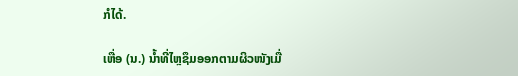ກໍໄດ້.

ເຫື່ອ (ນ.) ນໍ້າທີ່ໄຫຼຊຶມອອກຕາມຜິວໜັງເມື່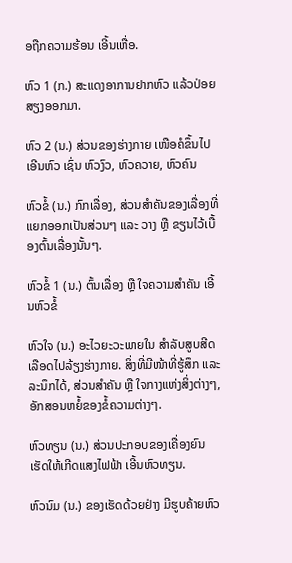ອຖືກຄວາມຮ້ອນ ເອີ້ນເຫື່ອ.

ຫົວ 1 (ກ.) ສະແດງອາການຢາກຫົວ ແລ້ວປ່ອຍສຽງອອກມາ.

ຫົວ 2 (ນ.) ສ່ວນຂອງຮ່າງກາຍ ເໜືອຄໍຂຶ້ນໄປເອີນຫົວ ເຊົ່ນ ຫົວງົວ, ຫົວຄວາຍ, ຫົວຄົນ

ຫົວຂໍ້ (ນ.) ກົກເລື່ອງ, ສ່ວນສໍາຄັນຂອງເລື່ອງທີ່ແຍກອອກເປັນສ່ວນໆ ແລະ ວາງ ຫຼື ຂຽນໄວ້ເບື້ອງຕົ້ນເລື່ອງນັ້ນໆ.

ຫົວຂໍ້ 1 (ນ.) ຕົ້ນເລື່ອງ ຫຼື ໃຈຄວາມສໍາຄັນ ເອີ້ນຫົວຂໍ້

ຫົວໃຈ (ນ.) ອະໄວຍະວະພາຍໃນ ສໍາລັບສູບສີດເລືອດໄປລ້ຽງຮ່າງກາຍ. ສິ່ງທີ່ມີໜ້າທີ່ຮູ້ສຶກ ແລະ ລະນຶກໄດ້, ສ່ວນສໍາຄັນ ຫຼື ໃຈກາງແຫ່ງສິ່ງຕ່າງໆ, ອັກສອນຫຍໍ້ຂອງຂໍ້ຄວາມຕ່າງໆ.

ຫົວທຽນ (ນ.) ສ່ວນປະກອບຂອງເຄື່ອງຍົນເຮັດໃຫ້ເກີດແສງໄຟຟ້າ ເອີ້ນຫົວທຽນ.

ຫົວນົມ (ນ.) ຂອງເຮັດດ້ວຍຢ່າງ ມີຮູບຄ້າຍຫົວ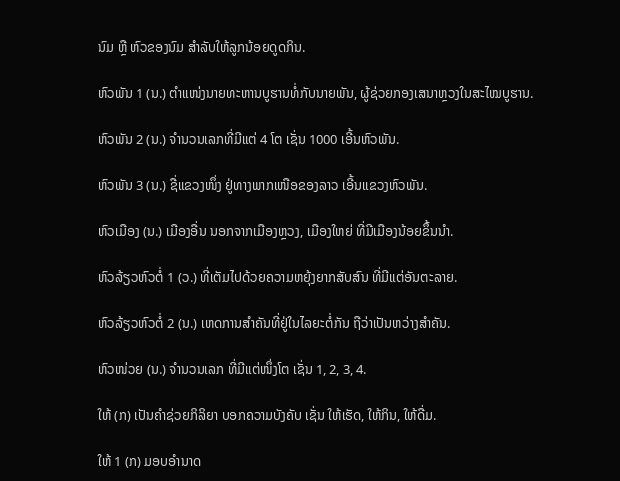ນົມ ຫຼື ຫົວຂອງນົມ ສໍາລັບໃຫ້ລູກນ້ອຍດູດກິນ.

ຫົວພັນ 1 (ນ.) ຕໍາແໜ່ງນາຍທະຫານບູຮານທໍ່ກັບນາຍພັນ, ຜູ້ຊ່ວຍກອງເສນາຫຼວງໃນສະໄໝບູຮານ.

ຫົວພັນ 2 (ນ.) ຈໍານວນເລກທີ່ມີແຕ່ 4 ໂຕ ເຊັ່ນ 1000 ເອີ້ນຫົວພັນ.

ຫົວພັນ 3 (ນ.) ຊື່ແຂວງໜຶ່ງ ຢູ່ທາງພາກເໜືອຂອງລາວ ເອີ້ນແຂວງຫົວພັນ.

ຫົວເມືອງ (ນ.) ເມືອງອື່ນ ນອກຈາກເມືອງຫຼວງ, ເມືອງໃຫຍ່ ທີ່ມີເມືອງນ້ອຍຂຶ້ນນໍາ.

ຫົວລ້ຽວຫົວຕໍ່ 1 (ວ.) ທີ່ເຕັມໄປດ້ວຍຄວາມຫຍຸ້ງຍາກສັບສົນ ທີ່ມີແຕ່ອັນຕະລາຍ.

ຫົວລ້ຽວຫົວຕໍ່ 2 (ນ.) ເຫດການສໍາຄັນທີ່ຢູ່ໃນໄລຍະຕໍ່ກັນ ຖືວ່າເປັນຫວ່າງສໍາຄັນ.

ຫົວໜ່ວຍ (ນ.) ຈໍານວນເລກ ທີ່ມີແຕ່ໜຶ່ງໂຕ ເຊັ່ນ 1, 2, 3, 4.

ໃຫ້ (ກ) ເປັນຄໍາຊ່ວຍກິລິຍາ ບອກຄວາມບັງຄັບ ເຊັ່ນ ໃຫ້ເຮັດ, ໃຫ້ກິນ, ໃຫ້ດື່ມ.

ໃຫ້ 1 (ກ) ມອບອໍານາດ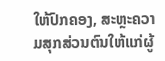ໃຫ້ປົກຄອງ, ສະຫຼະຄວາມສຸກສ່ວນຕົນໃຫ້ແກ່ຜູ້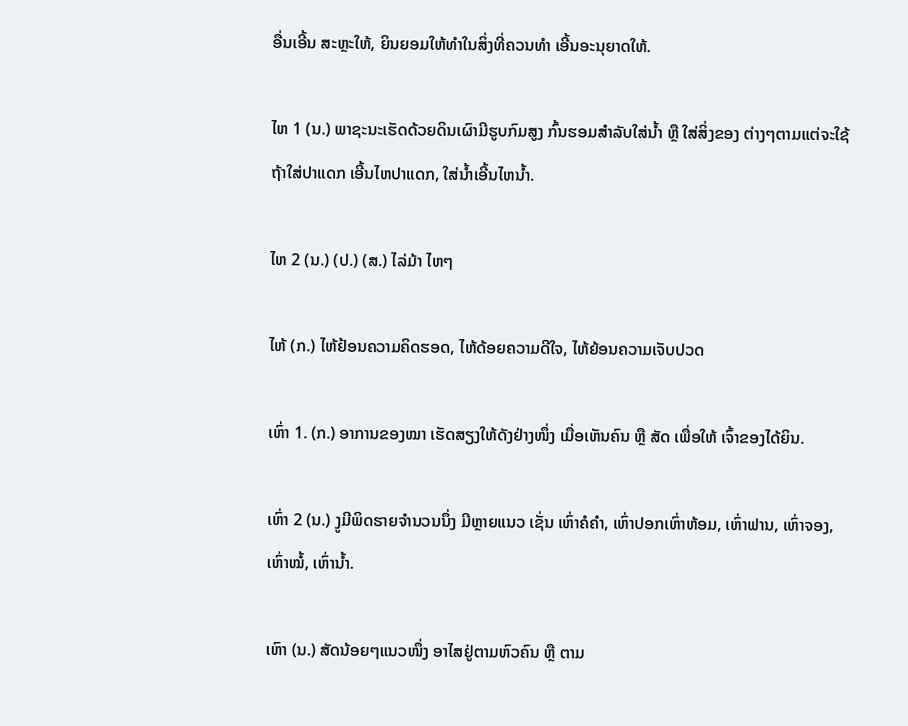ອື່ນເອີ້ນ ສະຫຼະໃຫ້, ຍິນຍອມໃຫ້ທໍາໃນສິ່ງທີ່ຄວນທໍາ ເອີ້ນອະນຸຍາດໃຫ້.

ໄຫ 1 (ນ.) ພາຊະນະເຮັດດ້ວຍດິນເຜົາມີຮູບກົມສູງ ກົ້ນຮອມສໍາລັບໃສ່ນໍ້າ ຫຼື ໃສ່ສິ່ງຂອງ ຕ່າງໆຕາມແຕ່ຈະໃຊ້ ຖ້າໃສ່ປາແດກ ເອີ້ນໄຫປາແດກ, ໃສ່ນໍ້າເອີ້ນໄຫນໍ້າ.

ໄຫ 2 (ນ.) (ປ.) (ສ.) ໄລ່ມ້າ ໄຫໆ

ໄຫ້ (ກ.) ໄຫ້ຢ້ອນຄວາມຄິດຮອດ, ໄຫ້ດ້ອຍຄວາມດີໃຈ, ໄຫ້ຍ້ອນຄວາມເຈັບປວດ

ເຫົ່າ 1. (ກ.) ອາການຂອງໝາ ເຮັດສຽງໃຫ້ດັງຢ່າງໜຶ່ງ ເມື່ອເຫັນຄົນ ຫຼື ສັດ ເພື່ອໃຫ້ ເຈົ້າຂອງໄດ້ຍິນ.

ເຫົ່າ 2 (ນ.) ງູມີພິດຮາຍຈໍານວນນຶ່ງ ມີຫຼາຍແນວ ເຊັ່ນ ເຫົ່າຄໍຄຳ, ເຫົ່າປອກເຫົ່າຫ້ອມ, ເຫົ່າຟານ, ເຫົ່າຈອງ, ເຫົ່າໝໍ້, ເຫົ່ານໍ້າ.

ເຫົາ (ນ.) ສັດນ້ອຍໆແນວໜຶ່ງ ອາໄສຢູ່ຕາມຫົວຄົນ ຫຼື ຕາມ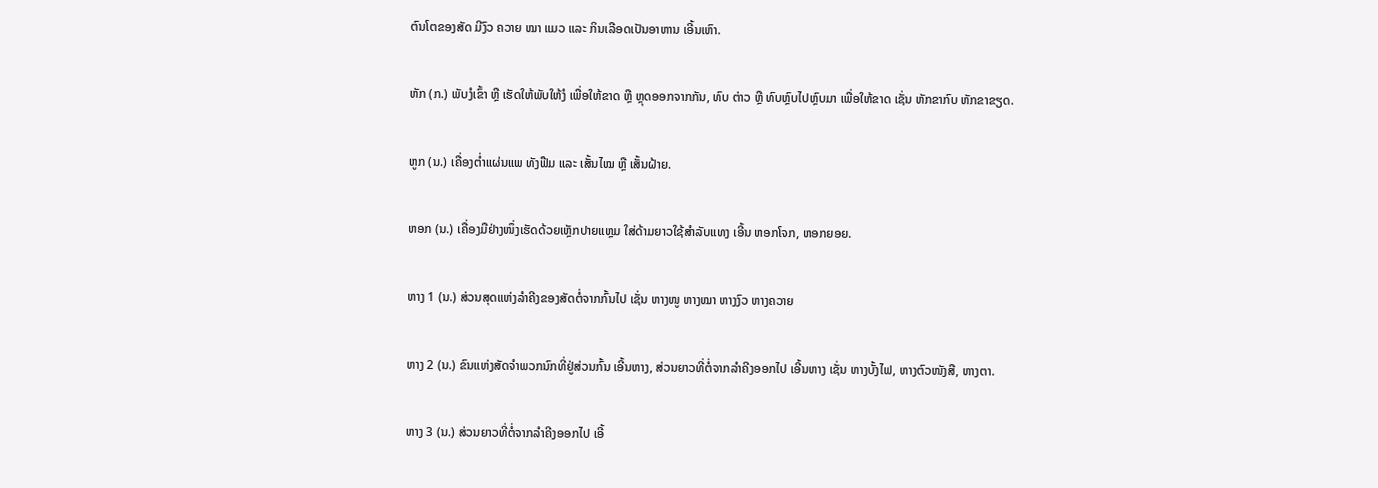ຕົນໂຕຂອງສັດ ມີງົວ ຄວາຍ ໝາ ແມວ ແລະ ກິນເລືອດເປັນອາຫານ ເອີ້ນເຫົາ.

ຫັກ (ກ.) ພັບງໍເຂົ້າ ຫຼື ເຮັດໃຫ້ພັບໃຫ້ງໍ ເພື່ອໃຫ້ຂາດ ຫຼື ຫຼຸດອອກຈາກກັນ, ທົບ ຕ່າວ ຫຼື ທົບຫຼົບໄປຫຼົບມາ ເພື່ອໃຫ້ຂາດ ເຊັ່ນ ຫັກຂາກົບ ຫັກຂາຂຽດ.

ຫູກ (ນ.) ເຄື່ອງຕ່ຳແຜ່ນແພ ທັງຟືມ ແລະ ເສັ້ນໄໝ ຫຼື ເສັ້ນຝ້າຍ.

ຫອກ (ນ.) ເຄື່ອງມືຢ່າງໜຶ່ງເຮັດດ້ວຍເຫຼັກປາຍແຫຼມ ໃສ່ດ້າມຍາວໃຊ້ສໍາລັບແທງ ເອີ້ນ ຫອກໂຈກ, ຫອກຍອຍ.

ຫາງ 1 (ນ.) ສ່ວນສຸດແຫ່ງລໍາຄີງຂອງສັດຕໍ່ຈາກກົ້ນໄປ ເຊັ່ນ ຫາງໜູ ຫາງໝາ ຫາງງົວ ຫາງຄວາຍ

ຫາງ 2 (ນ.) ຂົນແຫ່ງສັດຈໍາພວກນົກທີ່ຢູ່ສ່ວນກົ້ນ ເອີ້ນຫາງ, ສ່ວນຍາວທີ່ຕໍ່ຈາກລໍາຄີງອອກໄປ ເອີ້ນຫາງ ເຊັ່ນ ຫາງບັ້ງໄຟ, ຫາງຕົວໜັງສື, ຫາງຕາ.

ຫາງ 3 (ນ.) ສ່ວນຍາວທີ່ຕໍ່ຈາກລໍາຄີງອອກໄປ ເອີ້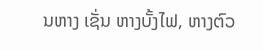ນຫາງ ເຊັ່ນ ຫາງບັ້ງໄຟ, ຫາງຕົວ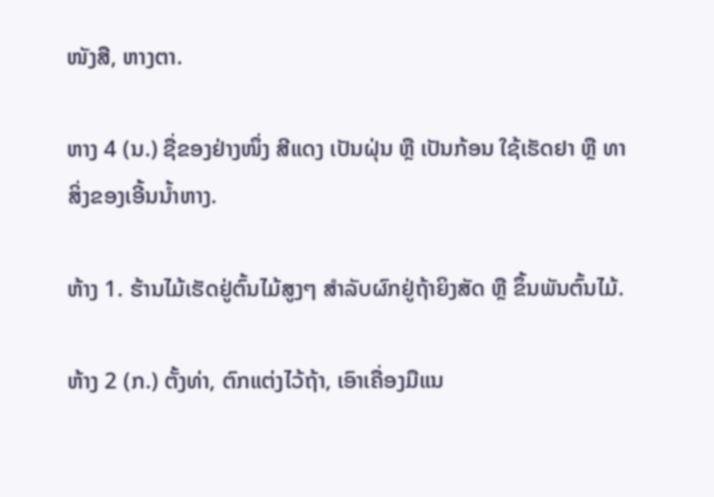ໜັງສື, ຫາງຕາ.

ຫາງ 4 (ນ.) ຊື່ຂອງຢ່າງໜຶ່ງ ສີແດງ ເປັນຝຸ່ນ ຫຼື ເປັນກ້ອນ ໃຊ້ເຮັດຢາ ຫຼື ທາ ສິ່ງຂອງເອີ້ນນໍ້າຫາງ.

ຫ້າງ 1. ຮ້ານໄມ້ເຮັດຢູ່ຕົ້ນໄມ້ສູງໆ ສໍາລັບຜົກຢູ່ຖ້າຍິງສັດ ຫຼື ຂຶ້ນພັນຕົ້ນໄມ້.

ຫ້າງ 2 (ກ.) ຕັ້ງທ່າ, ຕົກແຕ່ງໄວ້ຖ້າ, ເອົາເຄື່ອງມືແນ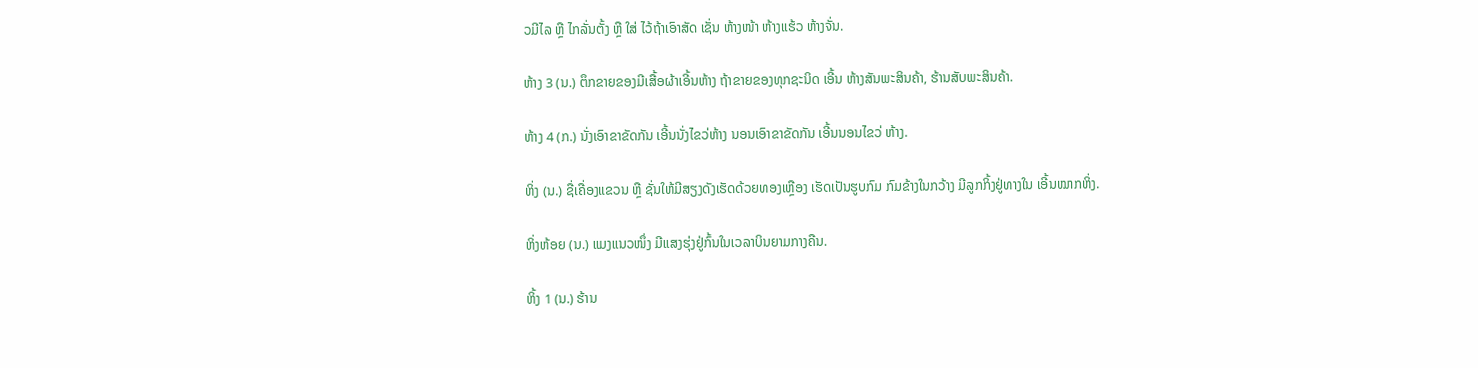ວມີໄລ ຫຼື ໄກລັ່ນຕັ້ງ ຫຼື ໃສ່ ໄວ້ຖ້າເອົາສັດ ເຊັ່ນ ຫ້າງໜ້າ ຫ້າງແຮ້ວ ຫ້າງຈັ່ນ.

ຫ້າງ 3 (ນ.) ຕຶກຂາຍຂອງມີເສື້ອຜ້າເອີ້ນຫ້າງ ຖ້າຂາຍຂອງທຸກຊະນິດ ເອີ້ນ ຫ້າງສັນພະສິນຄ້າ, ຮ້ານສັບພະສິນຄ້າ.

ຫ້າງ 4 (ກ.) ນັ່ງເອົາຂາຂັດກັນ ເອີ້ນນັ່ງໄຂວ່ຫ້າງ ນອນເອົາຂາຂັດກັນ ເອີ້ນນອນໄຂວ່ ຫ້າງ.

ຫິ່ງ (ນ.) ຊື່ເຄື່ອງແຂວນ ຫຼື ຊັ່ນໃຫ້ມີສຽງດັງເຮັດດ້ວຍທອງເຫຼືອງ ເຮັດເປັນຮູບກົມ ກົມຂ້າງໃນກວ້າງ ມີລູກກິ້ງຢູ່ທາງໃນ ເອີ້ນໝາກຫິ່ງ.

ຫິ່ງຫ້ອຍ (ນ.) ແມງແນວໜຶ່ງ ມີແສງຮຸ່ງຢູ່ກົ້ນໃນເວລາບິນຍາມກາງຄືນ.

ຫິ້ງ 1 (ນ.) ຮ້ານ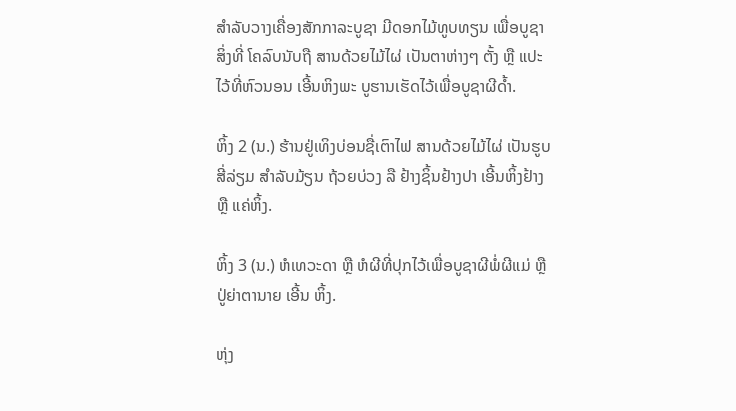ສໍາລັບວາງເຄື່ອງສັກກາລະບູຊາ ມີດອກໄມ້ທູບທຽນ ເພື່ອບູຊາສິ່ງທີ່ ໂຄລົບນັບຖື ສານດ້ວຍໄມ້ໄຜ່ ເປັນຕາຫ່າງໆ ຕັ້ງ ຫຼື ແປະໄວ້ທີ່ຫົວນອນ ເອີ້ນຫິງພະ ບູຮານເຮັດໄວ້ເພື່ອບູຊາຜີດ້ຳ.

ຫິ້ງ 2 (ນ.) ຮ້ານຢູ່ເທິງບ່ອນຊື່ເຕົາໄຟ ສານດ້ວຍໄມ້ໄຜ່ ເປັນຮູບສີ່ລ່ຽມ ສໍາລັບມ້ຽນ ຖ້ວຍບ່ວງ ລື ຢ້າງຊິ້ນຢ້າງປາ ເອີ້ນຫິ້ງຢ້າງ ຫຼື ແຄ່ຫິ້ງ.

ຫິ້ງ 3 (ນ.) ຫໍເທວະດາ ຫຼື ຫໍຜີທີ່ປຸກໄວ້ເພື່ອບູຊາຜີພໍ່ຜີແມ່ ຫຼື ປູ່ຍ່າຕານາຍ ເອີ້ນ ຫິ້ງ.

ຫຸ່ງ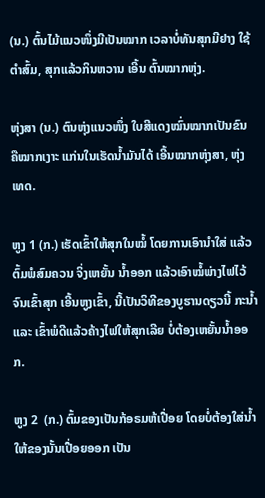(ນ.) ຕົ້ນໄມ້ແນວໜຶ່ງມີເປັນໝາກ ເວລາບໍ່ທັນສຸກມີຢາງ ໃຊ້ຕໍາສົ້ມ, ສຸກແລ້ວກິນຫວານ ເອີ້ນ ຕົ້ນໝາກຫຸ່ງ.

ຫຸ່ງສາ (ນ.) ຕົນຫຸ່ງແນວໜຶ່ງ ໃບສີແດງໝົ່ນໝາກເປັນຂົນ ຄືໝາກເງາະ ແກ່ນໃນເຮັດນໍ້າມັນໄດ້ ເອີ້ນໝາກຫຸ່ງສາ, ຫຸ່ງເທດ.

ຫູງ 1 (ກ.) ເຮັດເຂົ້າໃຫ້ສຸກໃນໝໍ້ ໂດຍການເອົານໍາໃສ່ ແລ້ວຕົ້ມພໍສົມຄວນ ຈິ່ງເຫຍັ້ນ ນໍ້າອອກ ແລ້ວເອົາໝໍ້ພ່າງໄຟໄວ້ຈົນເຂົ້າສຸກ ເອີ້ນຫູງເຂົ້າ, ນີ້ເປັນວິທີຂອງບູຮານດຽວນີ້ ກະນໍ້າ ແລະ ເຂົ້າພໍດີແລ້ວຄ້າງໄຟໃຫ້ສຸກເລີຍ ບໍ່ຕ້ອງເຫຍັ້ນນໍ້າອອກ.

ຫູງ 2  (ກ.) ຕົ້ມຂອງເປັນກ້ອຣມຫ້ເປື່ອຍ ໂດຍບໍ່ຕ້ອງໃສ່ນໍ້າ ໃຫ້ຂອງນັ້ນເປື່ອຍອອກ ເປັນ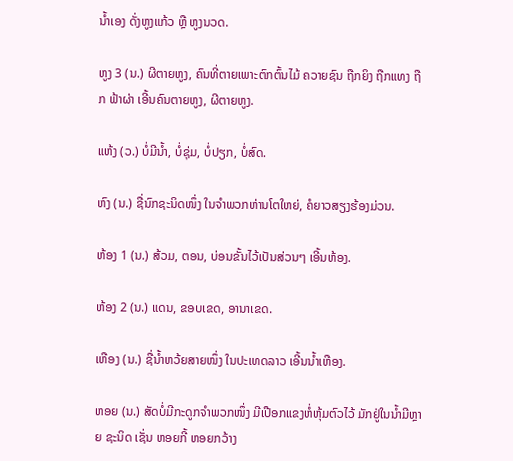ນໍ້າເອງ ດັ່ງຫູງແກ້ວ ຫຼື ຫູງນວດ.

ຫູງ 3 (ນ.) ຜີຕາຍຫູງ, ຄົນທີ່ຕາຍເພາະຕົກຕົ້ນໄມ້ ຄວາຍຊົນ ຖືກຍິງ ຖືກແທງ ຖືກ ຟ້າຜ່າ ເອີ້ນຄົນຕາຍຫູງ, ຜີຕາຍຫູງ.

ແຫ້ງ (ວ.) ບໍ່ມີນໍ້າ, ບໍ່ຊຸ່ມ, ບໍ່ປຽກ, ບໍ່ສົດ.

ຫົງ (ນ.) ຊື່ນົກຊະນິດໜຶ່ງ ໃນຈໍາພວກຫ່ານໂຕໃຫຍ່, ຄໍຍາວສຽງຮ້ອງມ່ວນ.

ຫ້ອງ 1 (ນ.) ສ້ວມ, ຕອນ, ບ່ອນຂັ້ນໄວ້ເປັນສ່ວນໆ ເອີ້ນຫ້ອງ.

ຫ້ອງ 2 (ນ.) ແດນ, ຂອບເຂດ, ອານາເຂດ.

ເຫືອງ (ນ.) ຊື່ນໍ້າຫວ້ຍສາຍໜຶ່ງ ໃນປະເທດລາວ ເອີ້ນນໍ້າເຫືອງ.

ຫອຍ (ນ.) ສັດບໍ່ມີກະດູກຈໍາພວກໜຶ່ງ ມີເປືອກແຂງຫໍ່ຫຸ້ມຕົວໄວ້ ມັກຢູ່ໃນນໍ້າມີຫຼາຍ ຊະນິດ ເຊັ່ນ ຫອຍກີ້ ຫອຍກວ້າງ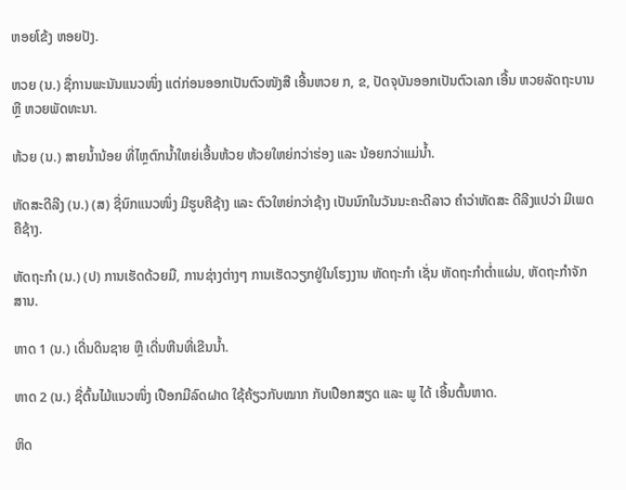ຫອຍໂຂ້ງ ຫອຍປັງ.

ຫວຍ (ນ.) ຊື່ການພະນັນແນວໜຶ່ງ ແຕ່ກ່ອນອອກເປັນຕົວໜັງສື ເອີ້ນຫວຍ ກ, ຂ, ປັດຈຸບັນອອກເປັນຕົວເລກ ເອີ້ນ ຫວຍລັດຖະບານ ຫຼື ຫວຍພັດທະນາ.

ຫ້ວຍ (ນ.) ສາຍນໍ້ານ້ອຍ ທີ່ໄຫຼຕົກນໍ້າໃຫຍ່ເອີ້ນຫ້ວຍ ຫ້ວຍໃຫຍ່ກວ່າຮ່ອງ ແລະ ນ້ອຍກວ່າແມ່ນໍ້າ.

ຫັດສະດີລີງ (ນ.) (ສ) ຊື່ນົກແນວໜຶ່ງ ມີຮູບຄືຊ້າງ ແລະ ຕົວໃຫຍ່ກວ່າຊ້າງ ເປັນນົກໃນວັນນະຄະດີລາວ ຄຳວ່າຫັດສະ ດີລີງແປວ່າ ມີເພດຄືຊ້າງ.

ຫັດຖະກໍາ (ນ.) (ປ) ການເຮັດດ້ວຍມື, ການຊ່າງຕ່າງໆ ການເຮັດວຽກຢູ່ໃນໂຮງງານ ຫັດຖະກໍາ ເຊັ່ນ ຫັດຖະກໍາຕ່ຳແຜ່ນ, ຫັດຖະກໍາຈັກສານ.

ຫາດ 1 (ນ.) ເດີ່ນດິນຊາຍ ຫຼື ເດີ່ນຫີນທີ່ເຂີນນໍ້າ.

ຫາດ 2 (ນ.) ຊື່ຕົ້ນໄມ້ແນວໜຶ່ງ ເປືອກມີລົດຝາດ ໃຊ້ຄ້ຽວກັບໝາກ ກັບເປືອກສຽດ ແລະ ພູ ໄດ້ ເອີ້ນຕົ້ນຫາດ.

ຫິດ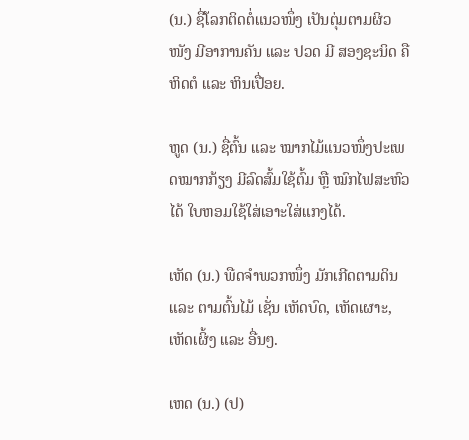(ນ.) ຊື່ໂລກຕິດຕໍ່ແນວໜຶ່ງ ເປັນຕຸ່ມຕາມຜິວໜັງ ມີອາການຄັນ ແລະ ປວດ ມີ ສອງຊະນິດ ຄື ຫິດຕໍ ແລະ ຫິນເປື່ອຍ.

ຫູດ (ນ.) ຊື່ຕົ້ນ ແລະ ໝາກໄມ້ແນວໜຶ່ງປະເພດໝາກກ້ຽງ ມີລົດສົ້ມໃຊ້ຕົ້ມ ຫຼື ໝົກໄຟສະຫົວໄດ້ ໃບຫອມໃຊ້ໃສ່ເອາະໃສ່ແກງໄດ້.

ເຫັດ (ນ.) ພືດຈຳພວກໜຶ່ງ ມັກເກີດຕາມດິນ ແລະ ຕາມຕົ້ນໄມ້ ເຊັ່ນ ເຫັດບົດ, ເຫັດເຜາະ, ເຫັດເຜິ້ງ ແລະ ອື່ນໆ.

ເຫດ (ນ.) (ປ)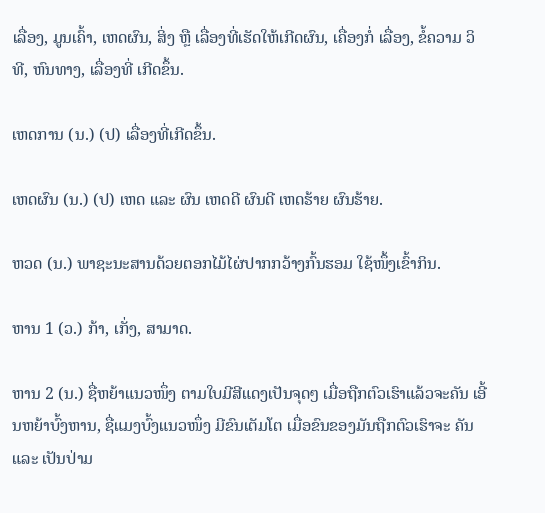ເລື່ອງ, ມູນເຄົ້າ, ເຫດຜົນ, ສິ່ງ ຫຼື ເລື່ອງທີ່ເຮັດໃຫ້ເກີດຜົນ, ເຄື່ອງກໍ່ ເລື່ອງ, ຂໍ້ຄວາມ ວິທີ, ຫົນທາງ, ເລື່ອງທີ່ ເກີດຂຶ້ນ.

ເຫດການ (ນ.) (ປ) ເລື່ອງທີ່ເກີດຂຶ້ນ.

ເຫດຜົນ (ນ.) (ປ) ເຫດ ແລະ ຜົນ ເຫດດີ ຜົນດີ ເຫດຮ້າຍ ຜົນຮ້າຍ.

ຫວດ (ນ.) ພາຊະນະສານດ້ວຍຕອກໄມ້ໄຜ່ປາກກວ້າງກົ້ນຮອມ ໃຊ້ໜຶ້ງເຂົ້າກິນ.

ຫານ 1 (ວ.) ກ້າ, ເກັ່ງ, ສາມາດ.

ຫານ 2 (ນ.) ຊື່ຫຍ້າແນວໜຶ່ງ ຕາມໃບມີສີແດງເປັນຈຸດໆ ເມື່ອຖືກຕົວເຮົາແລ້ວຈະຄັນ ເອີ້ນຫຍ້າບົ້ງຫານ, ຊື່ແມງບົ້ງແນວໜຶ່ງ ມີຂົນເຕັມໂຕ ເມື່ອຂົນຂອງມັນຖືກຕົວເຮົາຈະ ຄັນ ແລະ ເປັນປ່າມ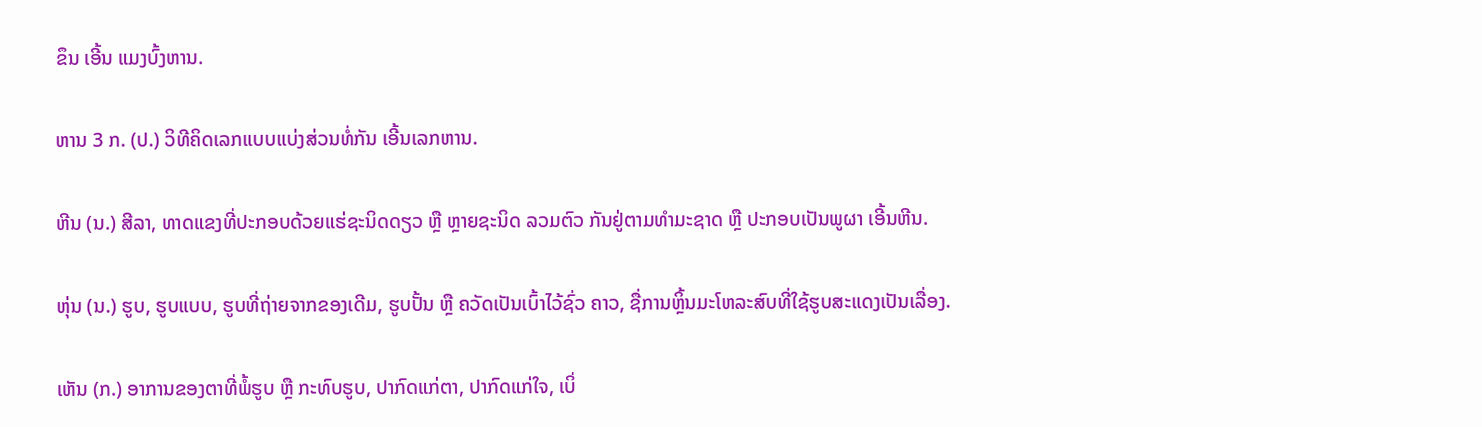ຂຶນ ເອີ້ນ ແມງບົ້ງຫານ.

ຫານ 3 ກ. (ປ.) ວິທີຄິດເລກແບບແບ່ງສ່ວນທໍ່ກັນ ເອີ້ນເລກຫານ.

ຫີນ (ນ.) ສີລາ, ທາດແຂງທີ່ປະກອບດ້ວຍແຮ່ຊະນິດດຽວ ຫຼື ຫຼາຍຊະນິດ ລວມຕົວ ກັນຢູ່ຕາມທໍາມະຊາດ ຫຼື ປະກອບເປັນພູຜາ ເອີ້ນຫີນ.

ຫຸ່ນ (ນ.) ຮູບ, ຮູບແບບ, ຮູບທີ່ຖ່າຍຈາກຂອງເດີມ, ຮູບປັ້ນ ຫຼື ຄວັດເປັນເບົ້າໄວ້ຊົ່ວ ຄາວ, ຊື່ການຫຼິ້ນມະໂຫລະສົບທີ່ໃຊ້ຮູບສະແດງເປັນເລື່ອງ.

ເຫັນ (ກ.) ອາການຂອງຕາທີ່ພໍ້ຮູບ ຫຼື ກະທົບຮູບ, ປາກົດແກ່ຕາ, ປາກົດແກ່ໃຈ, ເບິ່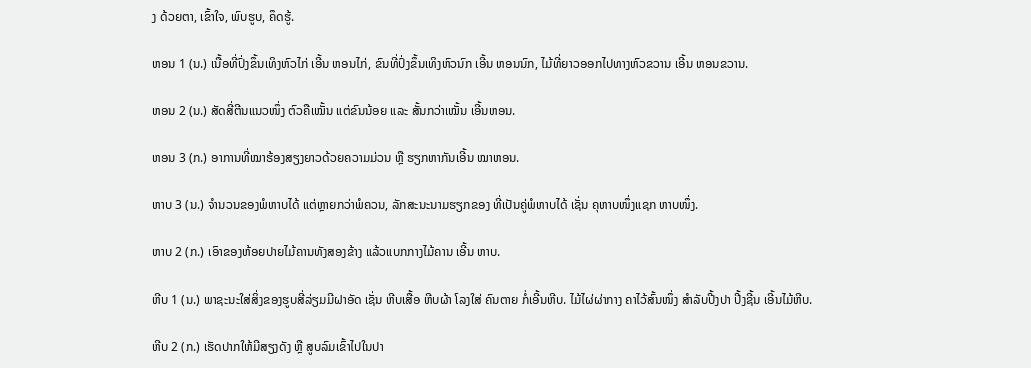ງ ດ້ວຍຕາ, ເຂົ້າໃຈ, ພົບຮູບ, ຄຶດຮູ້.

ຫອນ 1 (ນ.) ເນື້ອທີ່ປົ່ງຂຶ້ນເທິງຫົວໄກ່ ເອີ້ນ ຫອນໄກ່, ຂົນທີ່ປົ່ງຂຶ້ນເທິງຫົວນົກ ເອີ້ນ ຫອນນົກ, ໄມ້ທີ່ຍາວອອກໄປທາງຫົວຂວານ ເອີ້ນ ຫອນຂວານ.

ຫອນ 2 (ນ.) ສັດສີ່ຕີນແນວໜຶ່ງ ຕົວຄືເໝັ້ນ ແຕ່ຂົນນ້ອຍ ແລະ ສັ້ນກວ່າເໝັ້ນ ເອີ້ນຫອນ.

ຫອນ 3 (ກ.) ອາການທີ່ໝາຮ້ອງສຽງຍາວດ້ວຍຄວາມມ່ວນ ຫຼື ຮຽກຫາກັນເອີ້ນ ໝາຫອນ.

ຫາບ 3 (ນ.) ຈໍານວນຂອງພໍຫາບໄດ້ ແຕ່ຫຼາຍກວ່າພໍຄວນ, ລັກສະນະນາມຮຽກຂອງ ທີ່ເປັນຄູ່ພໍຫາບໄດ້ ເຊັ່ນ ຄຸຫາບໜຶ່ງແຊກ ຫາບໜຶ່ງ.

ຫາບ 2 (ກ.) ເອົາຂອງຫ້ອຍປາຍໄມ້ຄານທັງສອງຂ້າງ ແລ້ວແບກກາງໄມ້ຄານ ເອີ້ນ ຫາບ.

ຫີບ 1 (ນ.) ພາຊະນະໃສ່ສິ່ງຂອງຮູບສີ່ລ່ຽມມີຝາອັດ ເຊັ່ນ ຫີບເສື້ອ ຫີບຜ້າ ໂລງໃສ່ ຄົນຕາຍ ກໍ່ເອີ້ນຫີບ. ໄມ້ໄຜ່ຜ່າກາງ ຄາໄວ້ສົ້ນໜຶ່ງ ສໍາລັບປີ້ງປາ ປີ້ງຊີ້ນ ເອີ້ນໄມ້ຫີບ.

ຫີບ 2 (ກ.) ເຮັດປາກໃຫ້ມີສຽງດັງ ຫຼື ສູບລົມເຂົ້າໄປໃນປາ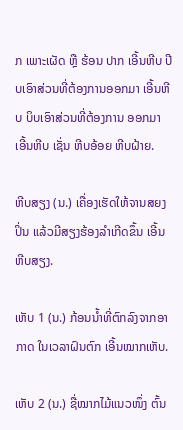ກ ເພາະເຜັດ ຫຼື ຮ້ອນ ປາກ ເອີ້ນຫີບ ປີບເອົາສ່ວນທີ່ຕ້ອງການອອກມາ ເອີ້ນຫີບ ບິບເອົາສ່ວນທີ່ຕ້ອງການ ອອກມາ ເອີ້ນຫີບ ເຊັ່ນ ຫີບອ້ອຍ ຫີບຝ້າຍ.

ຫີບສຽງ (ນ.) ເຄື່ອງເຮັດໃຫ້ຈານສຍງປິ່ນ ແລ້ວມີສຽງຮ້ອງລໍາເກີດຂຶ້ນ ເອີ້ນ ຫີບສຽງ.

ເຫັບ 1 (ນ.) ກ້ອນນໍ້າທີ່ຕົກລົງຈາກອາກາດ ໃນເວລາຝົນຕົກ ເອີ້ນໝາກເຫັບ.

ເຫັບ 2 (ນ.) ຊື່ໝາກໄມ້ແນວໜຶ່ງ ຕົ້ນ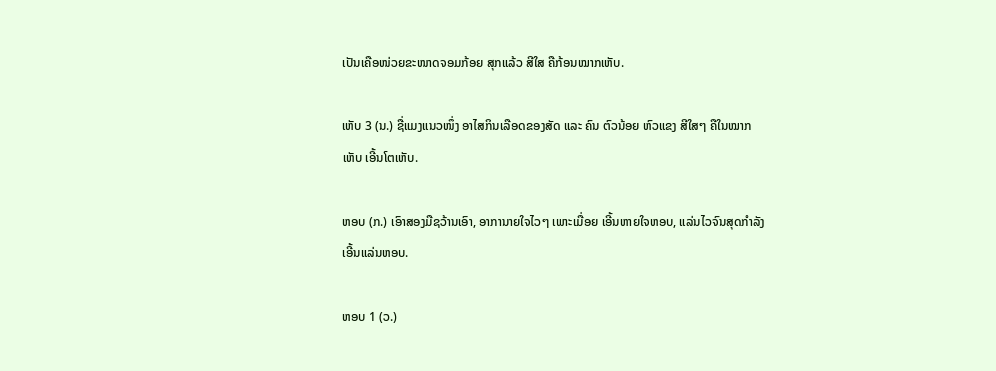ເປັນເຄືອໜ່ວຍຂະໜາດຈອມກ້ອຍ ສຸກແລ້ວ ສີໃສ ຄືກ້ອນໝາກເຫັບ.

ເຫັບ 3 (ນ.) ຊື່ແມງແນວໜຶ່ງ ອາໄສກິນເລືອດຂອງສັດ ແລະ ຄົນ ຕົວນ້ອຍ ຫົວແຂງ ສີໃສໆ ຄືໃນໝາກເຫັບ ເອີ້ນໂຕເຫັບ.

ຫອບ (ກ.) ເອົາສອງມືຊວ້ານເອົາ, ອາການາຍໃຈໄວໆ ເພາະເມື່ອຍ ເອີ້ນຫາຍໃຈຫອບ, ແລ່ນໄວຈົນສຸດກໍາລັງ ເອີ້ນແລ່ນຫອບ.

ຫອບ 1 (ວ.)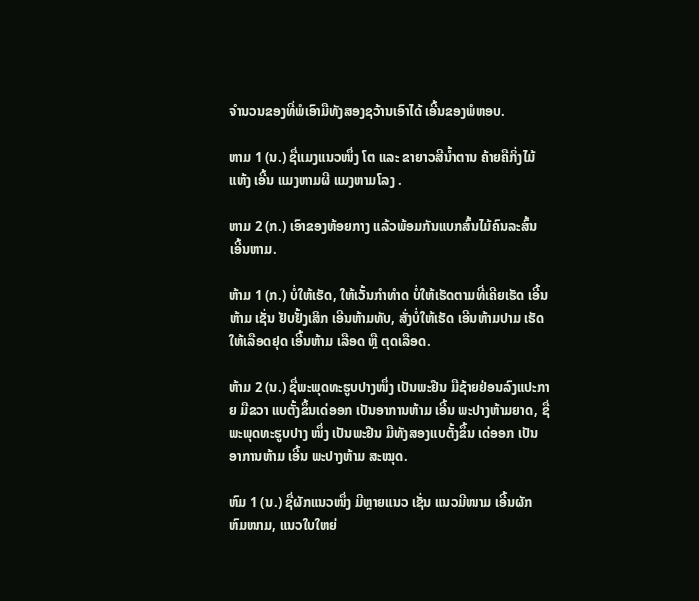ຈໍານວນຂອງທີ່ພໍເອົາມືທັງສອງຊວ້ານເອົາໄດ້ ເອີ້ນຂອງພໍຫອບ.

ຫາມ 1 (ນ.) ຊື່ແມງແນວໜຶ່ງ ໂຕ ແລະ ຂາຍາວສີນໍ້າຕານ ຄ້າຍຄືກິ່ງໄມ້ແຫ້ງ ເອີ້ນ ແມງຫາມຜີ ແມງຫາມໂລງ .

ຫາມ 2 (ກ.) ເອົາຂອງຫ້ອຍກາງ ແລ້ວພ້ອມກັນແບກສົ້ນໄມ້ຄົນລະສົ້ນ ເອີ້ນຫາມ.

ຫ້າມ 1 (ກ.) ບໍ່ໃຫ້ເຮັດ, ໃຫ້ເວັ້ນກໍາທໍາດ ບໍ່ໃຫ້ເຮັດຕາມທີ່ເຄີຍເຮັດ ເອີ້ນຫ້າມ ເຊັ່ນ ຢັບຢັ້ງເສິກ ເອີນຫ້າມທັບ, ສັ່ງບໍ່ໃຫ້ເຮັດ ເອີນຫ້າມປາມ ເຮັດໃຫ້ເລືອດຢຸດ ເອີ້ນຫ້າມ ເລືອດ ຫຼື ຕຸດເລືອດ.

ຫ້າມ 2 (ນ.) ຊື່ພະພຸດທະຮູບປາງໜຶ່ງ ເປັນພະຢືນ ມືຊ້າຍຢ່ອນລົງແປະກາຍ ມືຂວາ ແບຕັ້ງຂຶ້ນເດ່ອອກ ເປັນອາການຫ້າມ ເອີ້ນ ພະປາງຫ້າມຍາດ, ຊື່ພະພຸດທະຮູບປາງ ໜຶ່ງ ເປັນພະຢືນ ມືທັງສອງແບຕັ້ງຂຶ້ນ ເດ່ອອກ ເປັນອາການຫ້າມ ເອີ້ນ ພະປາງຫ້າມ ສະໝຸດ.

ຫົມ 1 (ນ.) ຊື່ຜັກແນວໜຶ່ງ ມີຫຼາຍແນວ ເຊັ່ນ ແນວມີໜາມ ເອີ້ນຜັກຫົມໜາມ, ແນວໃບໃຫຍ່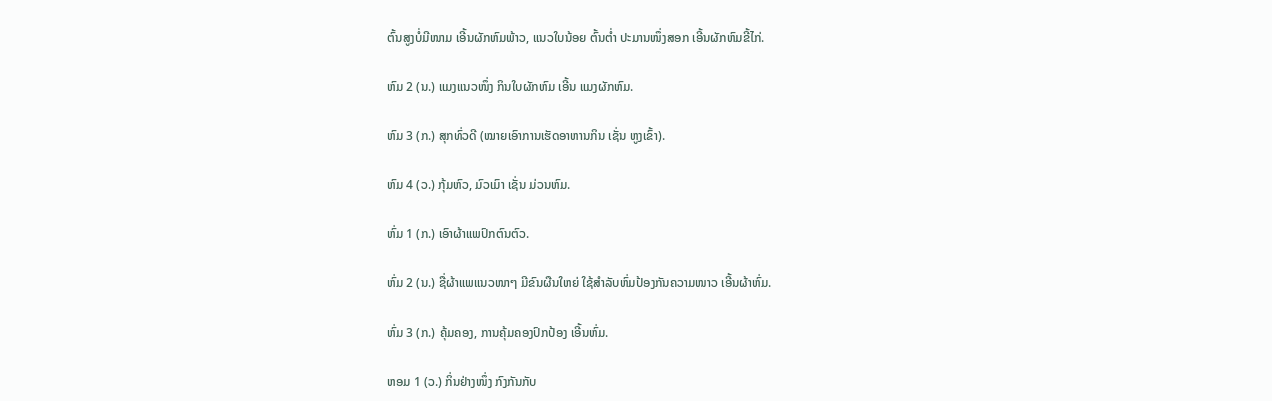ຕົ້ນສູງບໍ່ມີໜາມ ເອີ້ນຜັກຫົມພ້າວ, ແນວໃບນ້ອຍ ຕົ້ນຕ່ຳ ປະມານໜຶ່ງສອກ ເອີ້ນຜັກຫົມຂີ້ໄກ່.

ຫົມ 2 (ນ.) ແມງແນວໜຶ່ງ ກິນໃບຜັກຫົມ ເອີ້ນ ແມງຜັກຫົມ.

ຫົມ 3 (ກ.) ສຸກທົ່ວດີ (ໝາຍເອົາການເຮັດອາຫານກິນ ເຊັ່ນ ຫູງເຂົ້າ).

ຫົມ 4 (ວ.) ກຸ້ມຫົວ, ມົວເມົາ ເຊັ່ນ ມ່ວນຫົມ.

ຫົ່ມ 1 (ກ.) ເອົາຜ້າແພປົກຕົນຕົວ.

ຫົ່ມ 2 (ນ.) ຊື່ຜ້າແພແນວໜາໆ ມີຂົນຜືນໃຫຍ່ ໃຊ້ສໍາລັບຫົ່ມປ້ອງກັນຄວາມໜາວ ເອີ້ນຜ້າຫົ່ມ.

ຫົ່ມ 3 (ກ.) ຄຸ້ມຄອງ, ການຄຸ້ມຄອງປົກປ້ອງ ເອີ້ນຫົ່ມ.

ຫອມ 1 (ວ.) ກິ່ນຢ່າງໜຶ່ງ ກົງກັນກັບ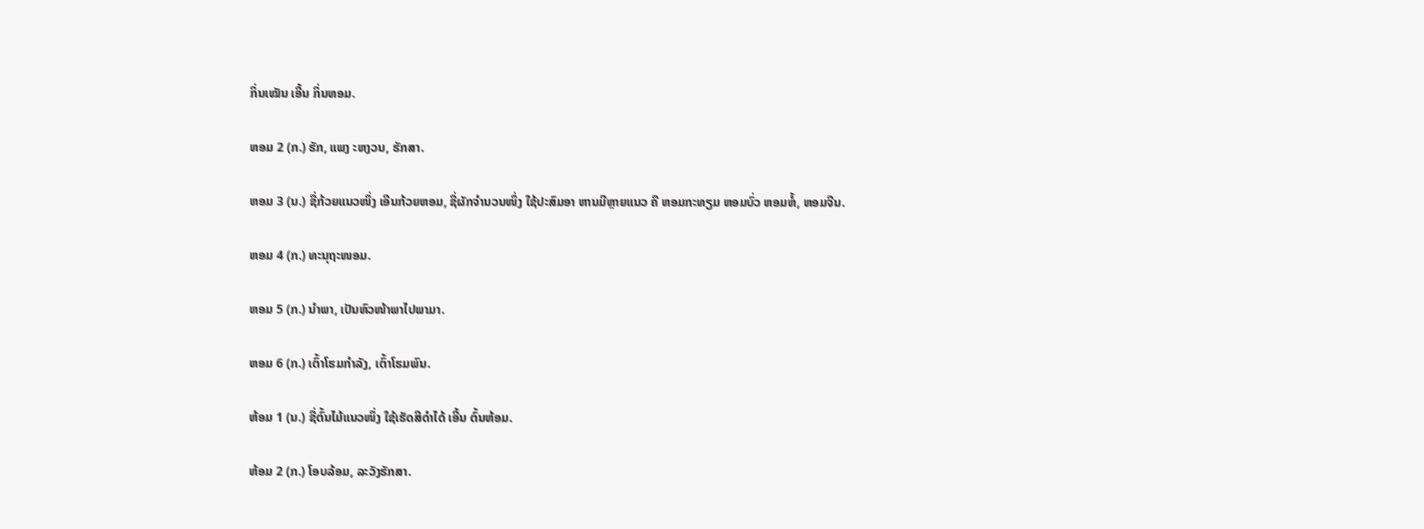ກິ່ນເໝັນ ເອີ້ນ ກິ່ນຫອມ.

ຫອມ 2 (ກ.) ຮັກ, ແພງ ະຫງວນ, ຮັກສາ.

ຫອມ 3 (ນ.) ຊື່ກ້ວຍແນວໜຶ່ງ ເອີນກ້ວຍຫອມ, ຊື່ຜັກຈໍານວນໜຶ່ງ ໃຊ້ປະສົມອາ ຫານມີຫຼາຍແນວ ຄື ຫອມກະທຽມ ຫອມບົ່ວ ຫອມຫໍ້, ຫອມຈີນ.

ຫອມ 4 (ກ.) ທະນຸຖະໜອມ.

ຫອມ 5 (ກ.) ນໍາພາ, ເປັນຫົວໜ້າພາໄປພາມາ.

ຫອມ 6 (ກ.) ເຕົ້າໂຮມກໍາລັງ, ເຕົ້າໂຮມພົນ.

ຫ້ອມ 1 (ນ.) ຊື່ຕົ້ນໄມ້ແນວໜຶ່ງ ໃຊ້ເຮັດສີດໍາໄດ້ ເອີ້ນ ຕົ້ນຫ້ອມ.

ຫ້ອມ 2 (ກ.) ໂອບລ້ອມ, ລະວັງຮັກສາ.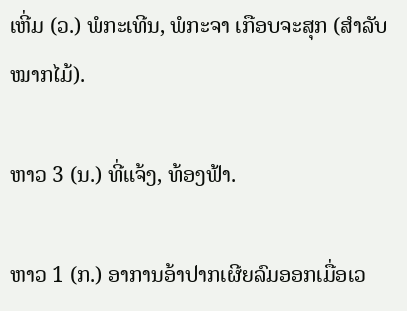ເຫີ່ມ (ວ.) ພໍກະເທີນ, ພໍກະຈາ ເກືອບຈະສຸກ (ສໍາລັບໝາກໄມ້).

ຫາວ 3 (ນ.) ທີ່ແຈ້ງ, ທ້ອງຟ້າ.

ຫາວ 1 (ກ.) ອາການອ້າປາກເຜີຍລົມອອກເມື່ອເວ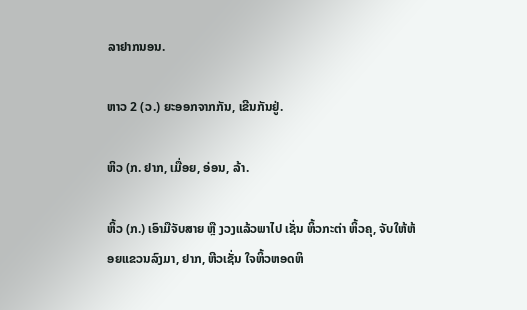ລາຢາກນອນ.

ຫາວ 2 (ວ.) ຍະອອກຈາກກັນ, ເຂີນກັນຢູ່.

ຫິວ (ກ. ຢາກ, ເມື່ອຍ, ອ່ອນ, ລ້າ.

ຫິ້ວ (ກ.) ເອົາມືຈັບສາຍ ຫຼື ງວງແລ້ວພາໄປ ເຊັ່ນ ຫິ້ວກະຕ່າ ຫິ້ວຄຸ, ຈັບໃຫ້ຫ້ອຍແຂວນລົງມາ, ຢາກ, ຫີວເຊັ່ນ ໃຈຫິ້ວຫອດຫິ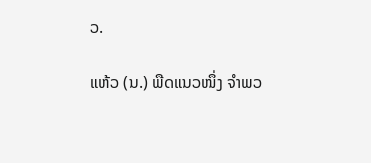ວ.

ແຫ້ວ (ນ.) ພືດແນວໜຶ່ງ ຈໍາພວ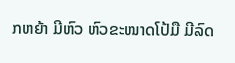ກຫຍ້າ ມີຫົວ ຫົວຂະໜາດໂປ້ມື ມີລົດ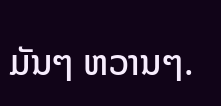ມັນໆ ຫວານໆ.